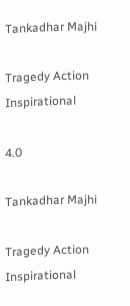Tankadhar Majhi

Tragedy Action Inspirational

4.0

Tankadhar Majhi

Tragedy Action Inspirational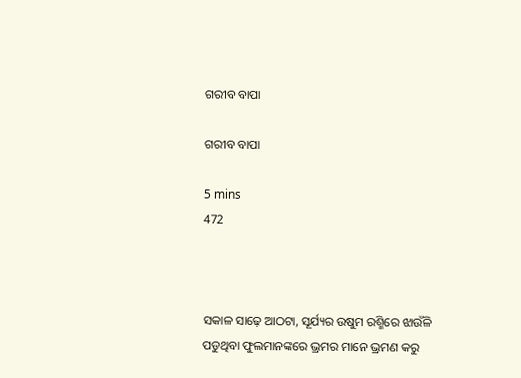ଗରୀବ ବାପା

ଗରୀବ ବାପା

5 mins
472



ସକାଳ ସାଢ଼େ ଆଠଟା, ସୂର୍ଯ୍ୟର ଉଷୁମ ରଶ୍ମିରେ ଝାଉଁଳି ପଡୁଥିବା ଫୁଲମାନଙ୍କରେ ଭ୍ରମର ମାନେ ଭ୍ରମଣ କରୁ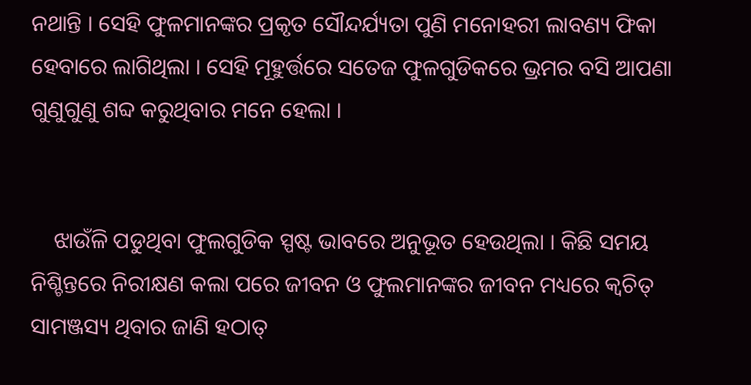ନଥାନ୍ତି । ସେହି ଫୁଳମାନଙ୍କର ପ୍ରକୃତ ସୌନ୍ଦର୍ଯ୍ୟତା ପୁଣି ମନୋହରୀ ଲାବଣ୍ୟ ଫିକା ହେବାରେ ଲାଗିଥିଲା । ସେହି ମୂହୁର୍ତ୍ତରେ ସତେଜ ଫୁଳଗୁଡିକରେ ଭ୍ରମର ବସି ଆପଣା ଗୁଣୁଗୁଣୁ ଶବ୍ଦ କରୁଥିବାର ମନେ ହେଲା ।


    ଝାଉଁଳି ପଡୁଥିବା ଫୁଲଗୁଡିକ ସ୍ପଷ୍ଟ ଭାବରେ ଅନୁଭୂତ ହେଉଥିଲା । କିଛି ସମୟ ନିଶ୍ଚିନ୍ତରେ ନିରୀକ୍ଷଣ କଲା ପରେ ଜୀବନ ଓ ଫୁଲମାନଙ୍କର ଜୀବନ ମଧ୍ୟରେ କ୍ବଚିତ୍ ସାମଞ୍ଜସ୍ୟ ଥିବାର ଜାଣି ହଠାତ୍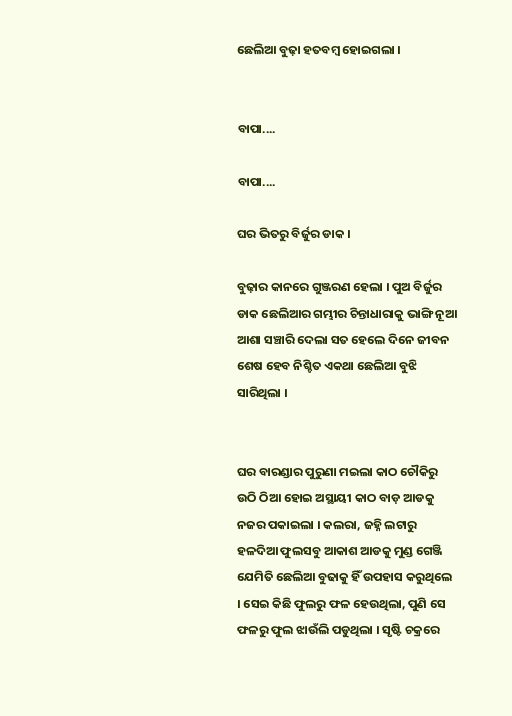ଛେଲିଆ ବୁଢ଼ା ହତବମ୍ବ ହୋଇଗଲା ।


ବାପା....

ବାପା....

ଘର ଭିତରୁ ବିର୍ଜୁର ଡାକ ।

ବୁଢ଼ାର କାନରେ ଗୁଞ୍ଜରଣ ହେଲା । ପୁଅ ବିର୍ଜୁର ଡାକ ଛେଲିଆର ଗମ୍ଭୀର ଚିନ୍ତାଧାରାକୁ ଭାଙ୍ଗି ନୂଆ ଆଶା ସଞ୍ଚାରି ଦେଲା ସତ ହେଲେ ଦିନେ ଜୀବନ ଶେଷ ହେବ ନିଶ୍ଚିତ ଏକଥା ଛେଲିଆ ବୁଝି ସାରିଥିଲା ।


ଘର ବାରଣ୍ଡାର ପୁରୁଣା ମଇଲା କାଠ ଚୌକିରୁ ଉଠି ଠିଆ ହୋଇ ଅସ୍ଥାୟୀ କାଠ ବାଡ଼ ଆଡକୁ ନଜର ପକାଇଲା । କଲରା, ଜହ୍ନି ଲଟାରୁ ହଳଦିଆ ଫୁଲସବୁ ଆକାଶ ଆଡକୁ ମୁଣ୍ଡ ଗେଞ୍ଜି ଯେମିତି ଛେଲିଆ ବୁଢାକୁ ହିଁ ଉପହାସ କରୁଥିଲେ । ସେଇ କିଛି ଫୁଲରୁ ଫଳ ହେଉଥିଲା, ପୁଣି ସେ ଫଳରୁ ଫୁଲ ଝାଉଁଲି ପଡୁଥିଲା । ସୃଷ୍ଟି ଚକ୍ରରେ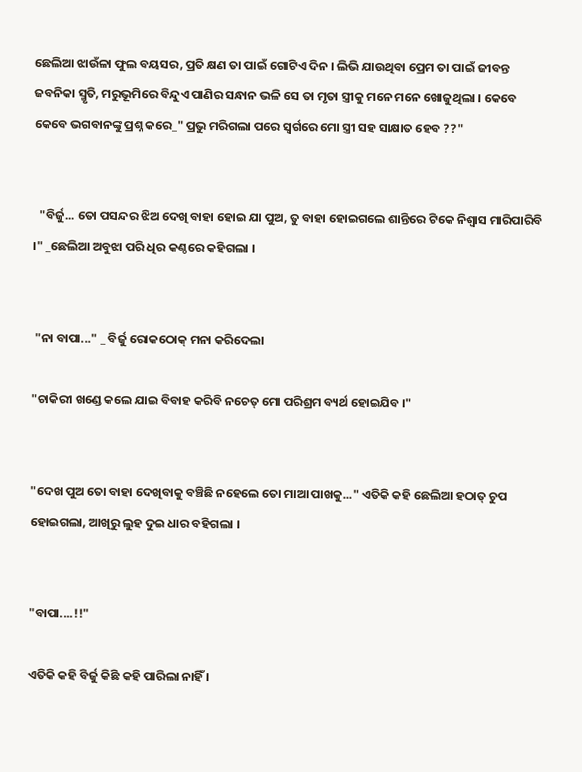ଛେଲିଆ ଝାଉଁଳା ଫୁଲ ବୟସର, ପ୍ରତି କ୍ଷଣ ତା ପାଇଁ ଗୋଟିଏ ଦିନ । ଲିଭି ଯାଉଥିବା ପ୍ରେମ ତା ପାଇଁ ଜୀବନ୍ତ ଜବନିକା ସ୍ମୃତି, ମରୁଭୂମିରେ ବିନ୍ଦୁଏ ପାଣିର ସନ୍ଧାନ ଭଳି ସେ ତା ମୃତା ସ୍ତ୍ରୀକୁ ମନେ ମନେ ଖୋଜୁଥିଲା । କେବେ କେବେ ଭଗବାନଙ୍କୁ ପ୍ରଶ୍ନ କରେ_" ପ୍ରଭୁ ମରିଗଲା ପରେ ସ୍ବର୍ଗରେ ମୋ ସ୍ତ୍ରୀ ସହ ସାକ୍ଷାତ ହେବ ??"


  "ବିର୍ଜୁ... ତୋ ପସନ୍ଦର ଝିଅ ଦେଖି ବାହା ହୋଇ ଯା ପୁଅ, ତୁ ବାହା ହୋଇଗଲେ ଶାନ୍ତିରେ ଟିକେ ନିଶ୍ବାସ ମାରିପାରିବି ।" _ଛେଲିଆ ଅବୁଝା ପରି ଧିର କଣ୍ଠରେ କହିଗଲା ।


 "ନା ବାପା..." _ ବିର୍ଜୁ ରୋକଠୋକ୍ ମନା କରିଦେଲା

"ଚାକିରୀ ଖଣ୍ଡେ କଲେ ଯାଇ ବିବାହ କରିବି ନଚେତ୍ ମୋ ପରିଶ୍ରମ ବ୍ୟର୍ଥ ହୋଇଯିବ ।"


"ଦେଖ ପୁଅ ତୋ ବାହା ଦେଖିବାକୁ ବଞ୍ଚିଛି ନହେଲେ ତୋ ମାଆ ପାଖକୁ..." ଏତିକି କହି ଛେଲିଆ ହଠାତ୍ ଚୁପ ହୋଇଗଲା, ଆଖିରୁ ଲୁହ ଦୁଇ ଧାର ବହିଗଲା ।


"ବାପା....!!"

ଏତିକି କହି ବିର୍ଜୁ କିଛି କହି ପାରିଲା ନାହିଁ ।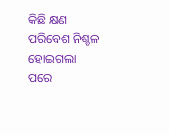କିଛି କ୍ଷଣ ପରିବେଶ ନିଶ୍ଚଳ ହୋଇଗଲା ପରେ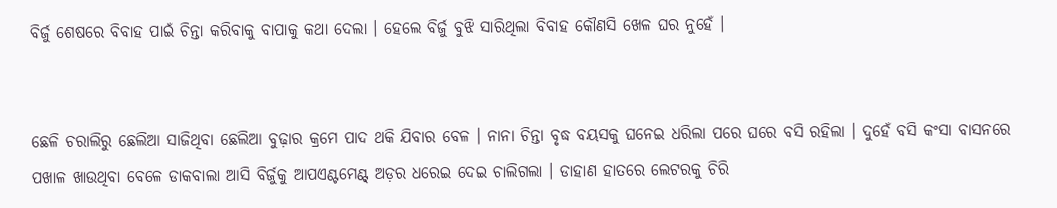ବିର୍ଜୁ ଶେଷରେ ବିବାହ ପାଇଁ ଚିନ୍ତା କରିବାକୁ ବାପାକୁ କଥା ଦେଲା । ହେଲେ ବିର୍ଜୁ ବୁଝି ସାରିଥିଲା ବିବାହ କୌଣସି ଖେଳ ଘର ନୁହେଁ ।


ଛେଳି ଚରାଲିରୁ ଛେଲିଆ ସାଜିଥିବା ଛେଲିଆ ବୁଢ଼ାର କ୍ରମେ ପାଦ ଥକି ଯିବାର ବେଳ । ନାନା ଚିନ୍ତା ବୃଦ୍ଧ ବୟସକୁ ଘନେଇ ଧରିଲା ପରେ ଘରେ ବସି ରହିଲା । ଦୁହେଁ ବସି କଂସା ବାସନରେ ପଖାଳ ଖାଉଥିବା ବେଳେ ଡାକବାଲା ଆସି ବିର୍ଜୁକୁ ଆପଏଣ୍ଟମେଣ୍ଟ୍ ଅଡ଼ର ଧରେଇ ଦେଇ ଚାଲିଗଲା । ଡାହାଣ ହାତରେ ଲେଟରକୁ ଚିରି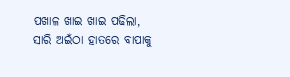ପଖାଳ ଖାଇ ଖାଇ ପଢିଲା, ସାରି ଅଇଁଠା ହାତରେ ବାପାକୁ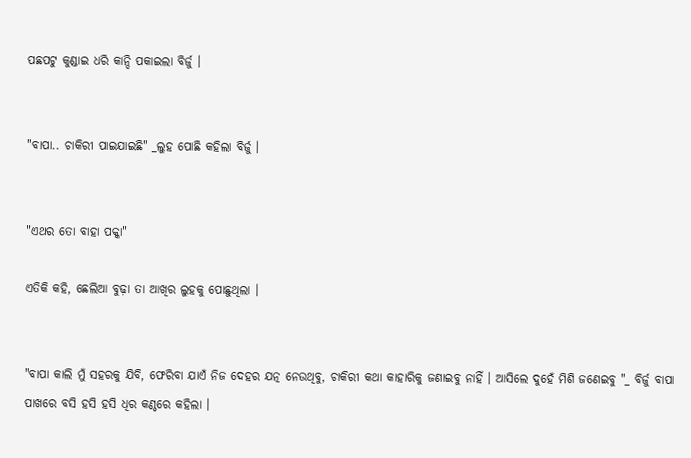ପଛପଟୁ କୁଣ୍ଡାଇ ଧରି କାନ୍ଦି ପକାଇଲା ବିର୍ଜୁ ।


"ବାପା.. ଚାକିରୀ ପାଇଯାଇଛି" _ଲୁହ ପୋଛି କହିଲା ବିର୍ଜୁ ।


"ଏଥର ତୋ ବାହା ପକ୍କା"

ଏତିକି କହି, ଛେଲିଆ ବୁଢ଼ା ତା ଆଖିର ଲୁହକୁ ପୋଛୁଥିଲା ।


"ବାପା କାଲି ମୁଁ ସହରକୁ ଯିବି, ଫେରିବା ଯାଏଁ ନିଜ ଦେହର ଯତ୍ନ ନେଉଥିବୁ, ଚାକିରୀ କଥା କାହାରିକୁ ଜଣାଇବୁ ନାହିଁ । ଆସିଲେ ଦୁହେଁ ମିଶି ଜଣେଇବୁ "_ ବିର୍ଜୁ ବାପା ପାଖରେ ବସି ହସି ହସି ଧିର କଣ୍ଠରେ କହିଲା ।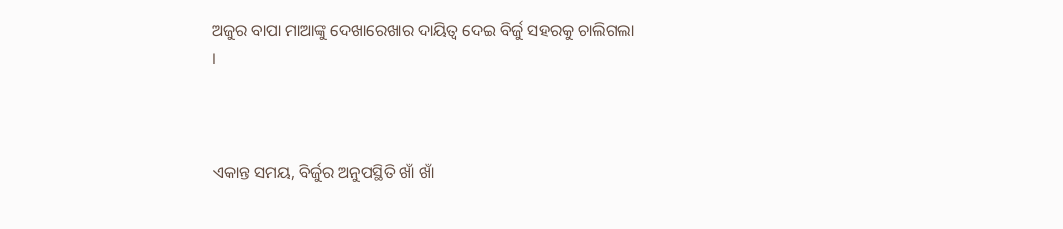ଅଜୁର ବାପା ମାଆଙ୍କୁ ଦେଖାରେଖାର ଦାୟିତ୍ବ ଦେଇ ବିର୍ଜୁ ସହରକୁ ଚାଲିଗଲା ।



ଏକାନ୍ତ ସମୟ, ବିର୍ଜୁର ଅନୁପସ୍ଥିତି ଖାଁ ଖାଁ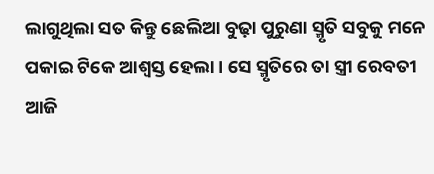ଲାଗୁଥିଲା ସତ କିନ୍ତୁ ଛେଲିଆ ବୁଢ଼ା ପୁରୁଣା ସ୍ମୃତି ସବୁକୁ ମନେ ପକାଇ ଟିକେ ଆଶ୍ବସ୍ତ ହେଲା । ସେ ସ୍ମୃତିରେ ତା ସ୍ତ୍ରୀ ରେବତୀ ଆଜି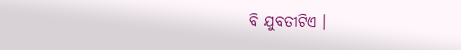ବି ଯୁବତୀଟିଏ ।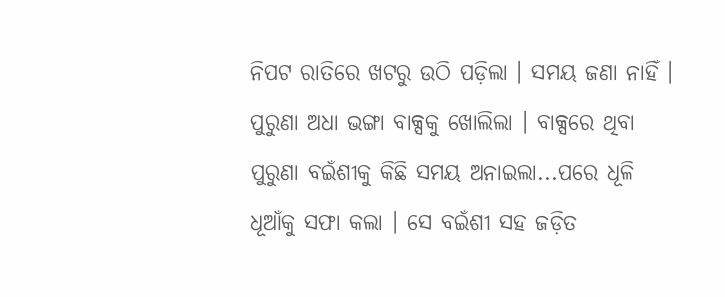ନିପଟ ରାତିରେ ଖଟରୁ ଉଠି ପଡ଼ିଲା । ସମୟ ଜଣା ନାହିଁ । ପୁରୁଣା ଅଧା ଭଙ୍ଗା ବାକ୍ସକୁ ଖୋଲିଲା । ବାକ୍ସରେ ଥିବା ପୁରୁଣା ବଇଁଶୀକୁ କିଛି ସମୟ ଅନାଇଲା...ପରେ ଧୂଳି ଧୂଆଁକୁ ସଫା କଲା । ସେ ବଇଁଶୀ ସହ ଜଡ଼ିତ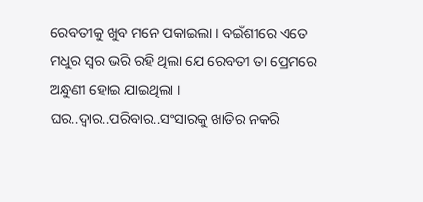ରେବତୀକୁ ଖୁବ ମନେ ପକାଇଲା । ବଇଁଶୀରେ ଏତେ ମଧୁର ସ୍ବର ଭରି ରହି ଥିଲା ଯେ ରେବତୀ ତା ପ୍ରେମରେ ଅନ୍ଧୁଣୀ ହୋଇ ଯାଇଥିଲା । ଘର..ଦ୍ବାର..ପରିବାର..ସଂସାରକୁ ଖାତିର ନକରି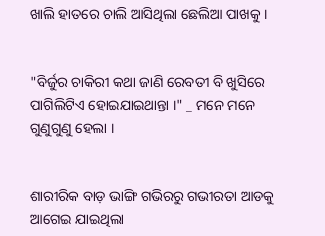ଖାଲି ହାତରେ ଚାଲି ଆସିଥିଲା ଛେଲିଆ ପାଖକୁ ।


"ବିର୍ଜୁର ଚାକିରୀ କଥା ଜାଣି ରେବତୀ ବି ଖୁସିରେ ପାଗିଲିଟିଏ ହୋଇଯାଇଥାନ୍ତା ।" _ ମନେ ମନେ ଗୁଣୁଗୁଣୁ ହେଲା ।


ଶାରୀରିକ ବାଡ଼ ଭାଙ୍ଗି ଗଭିରରୁ ଗଭୀରତା ଆଡକୁ ଆଗେଇ ଯାଇଥିଲା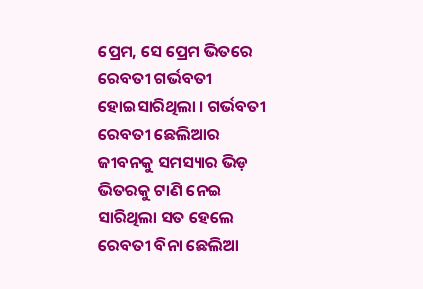ପ୍ରେମ, ସେ ପ୍ରେମ ଭିତରେ ରେବତୀ ଗର୍ଭବତୀ ହୋଇସାରିଥିଲା । ଗର୍ଭବତୀ ରେବତୀ ଛେଲିଆର ଜୀବନକୁ ସମସ୍ୟାର ଭିଡ଼ ଭିତରକୁ ଟାଣି ନେଇ ସାରିଥିଲା ସତ ହେଲେ ରେବତୀ ବିନା ଛେଲିଆ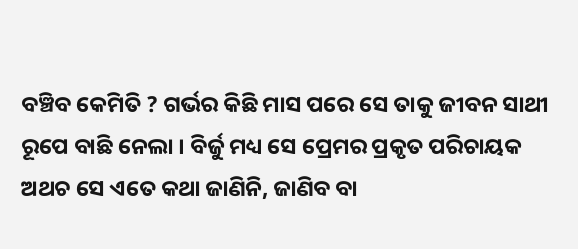ବଞ୍ଚିବ କେମିତି ? ଗର୍ଭର କିଛି ମାସ ପରେ ସେ ତାକୁ ଜୀବନ ସାଥୀ ରୂପେ ବାଛି ନେଲା । ବିର୍ଜୁ ମଧ୍ୟ ସେ ପ୍ରେମର ପ୍ରକୃତ ପରିଚାୟକ ଅଥଚ ସେ ଏତେ କଥା ଜାଣିନି, ଜାଣିବ ବା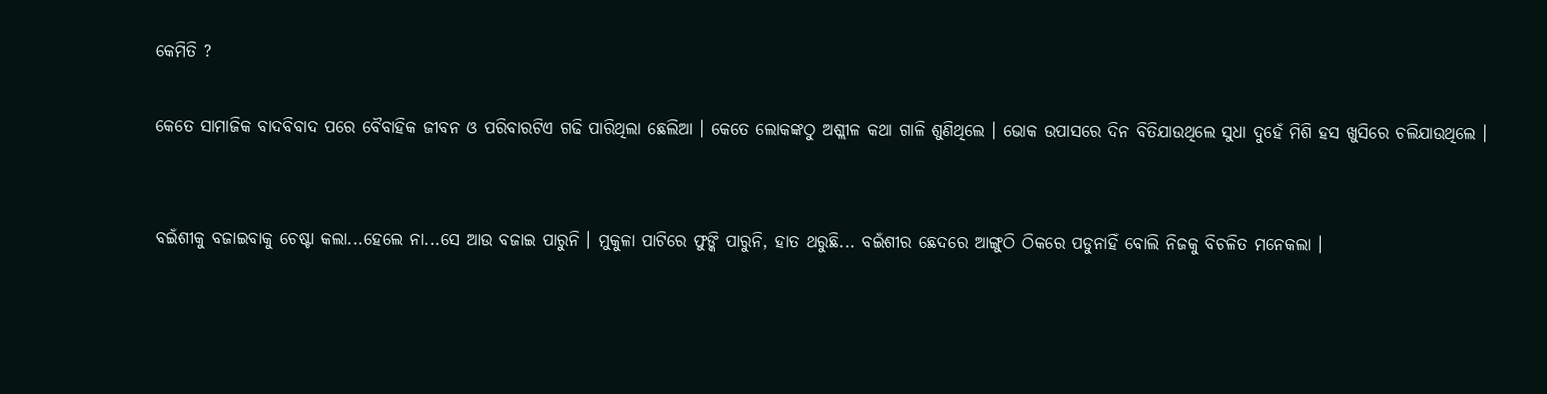କେମିତି ?

କେତେ ସାମାଜିକ ବାଦବିବାଦ ପରେ ବୈବାହିକ ଜୀବନ ଓ ପରିବାରଟିଏ ଗଢି ପାରିଥିଲା ଛେଲିଆ । କେତେ ଲୋକଙ୍କଠୁ ଅଶ୍ଲୀଳ କଥା ଗାଳି ଶୁଣିଥିଲେ । ଭୋକ ଉପାସରେ ଦିନ ବିତିଯାଉଥିଲେ ସୁଧା ଦୁହେଁ ମିଶି ହସ ଖୁସିରେ ଚଲିଯାଉଥିଲେ ।


ବଇଁଶୀକୁ ବଜାଇବାକୁ ଚେଷ୍ଟା କଲା...ହେଲେ ନା...ସେ ଆଉ ବଜାଇ ପାରୁନି । ମୁକୁଳା ପାଟିରେ ଫୁଙ୍କି ପାରୁନି, ହାତ ଥରୁଛି... ବଇଁଶୀର ଛେଦରେ ଆଙ୍ଗୁଠି ଠିକରେ ପଡୁନାହିଁ ବୋଲି ନିଜକୁ ବିଚଳିତ ମନେକଲା ।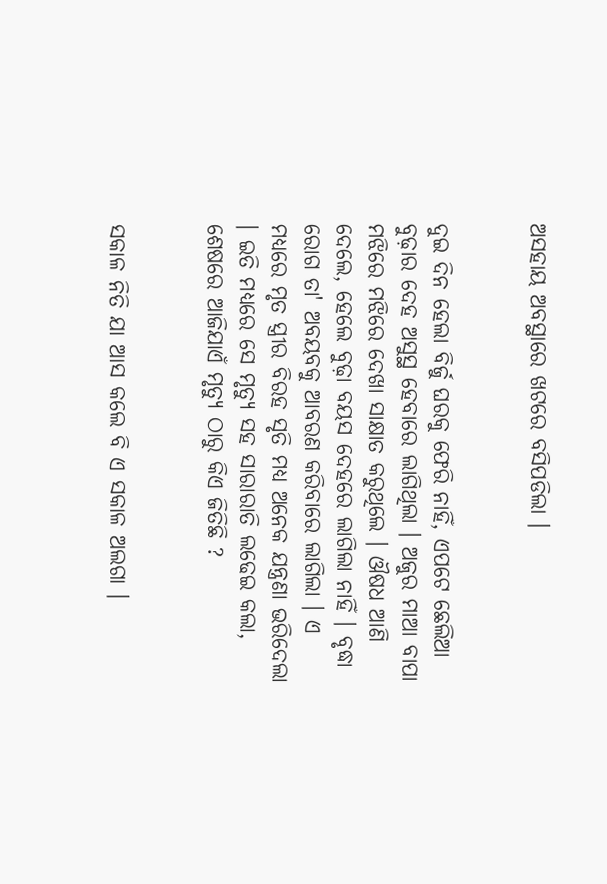ଅସହାୟ ଅବସ୍ଥାରେ ଖଟରେ ବସିପଡିଲା ।


ଦୁଇ ଦିନ ହେଲା ବିର୍ଜୁ ଘରକୁ ଫେରି ନାହିଁ, ଏପଟେ ଛେଲିଆ ବୁଢ଼ାର ଦେହ ଅସୁସ୍ଥ ହେବାରେ ଲାଗିଥିଲା । ଅଜୁର ମାଆ ବାପା ମଝିରେ ମଝିରେ ଦେଖା ସାକ୍ଷାତ କରୁଥିଲେ । ଔଷଧ ଆଣି ଦେଲେ, ହେଲେ ବୁଢ଼ା ବୟସ ଦେହରେ ଲାଗିଲା ନାହିଁ । ବୃଦ୍ଧା ରୋଗ ତା' ଅବୟବକୁ ଆବରଣ କରିବାରେ ଲାଗିଲା । ଏ ମଧ୍ୟରେ ମୃତ ସ୍ତ୍ରୀର ବିରହ ସୃତି ମଧ୍ୟ ଅନେକ ଯନ୍ତ୍ରଣା ଭରିଦେଲା । ଇତି ମଧ୍ୟରେ ସେ ମୃତ୍ୟୁ ସହ ସାରାରାତି ଲଢେଇ କଲା, ଶେଷରେ ଆଜିଯାଏଁ ମୃତ୍ୟୁ ଠାରୁ କିଏ ଜିତିଛି ?


ସକାଳ ନିତି ଯା ଆସ କଲେ ବି ଏ ସକାଳ ଅଲଗା ।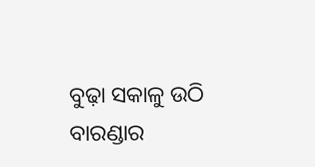ବୁଢ଼ା ସକାଳୁ ଉଠି ବାରଣ୍ଡାର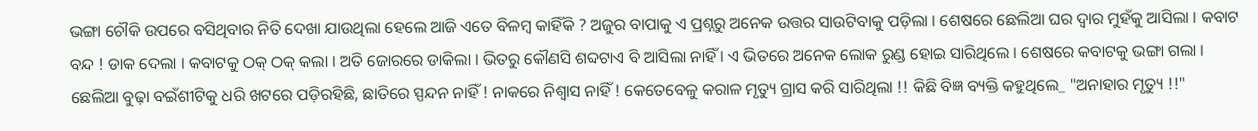ଭଙ୍ଗା ଚୌକି ଉପରେ ବସିଥିବାର ନିତି ଦେଖା ଯାଉଥିଲା ହେଲେ ଆଜି ଏତେ ବିଳମ୍ବ କାହିଁକି ? ଅଜୁର ବାପାକୁ ଏ ପ୍ରଶ୍ନରୁ ଅନେକ ଉତ୍ତର ସାଉଟିବାକୁ ପଡ଼ିଲା । ଶେଷରେ ଛେଲିଆ ଘର ଦ୍ବାର ମୁହଁକୁ ଆସିଲା । କବାଟ ବନ୍ଦ ! ଡାକ ଦେଲା । କବାଟକୁ ଠକ୍ ଠକ୍ କଲା । ଅତି ଜୋରରେ ଡାକିଲା । ଭିତରୁ କୌଣସି ଶବ୍ଦଟାଏ ବି ଆସିଲା ନାହିଁ । ଏ ଭିତରେ ଅନେକ ଲୋକ ରୁଣ୍ଡ ହୋଇ ସାରିଥିଲେ । ଶେଷରେ କବାଟକୁ ଭଙ୍ଗା ଗଲା । ଛେଲିଆ ବୁଢ଼ା ବଇଁଶୀଟିକୁ ଧରି ଖଟରେ ପଡ଼ିରହିଛି, ଛାତିରେ ସ୍ପନ୍ଦନ ନାହିଁ ! ନାକରେ ନିଶ୍ବାସ ନାହିଁ ! କେତେବେଳୁ କରାଳ ମୃତ୍ୟୁ ଗ୍ରାସ କରି ସାରିଥିଲା !! କିଛି ବିଜ୍ଞ ବ୍ୟକ୍ତି କହୁଥିଲେ_ "ଅନାହାର ମୃତ୍ୟୁ !!"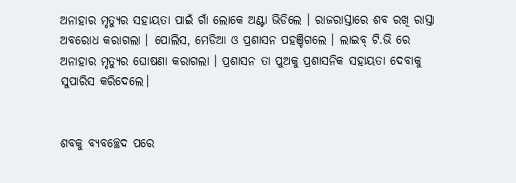ଅନାହାର ମୃତ୍ୟୁର ସହାୟତା ପାଇଁ ଗାଁ ଲୋକେ ଅଣ୍ଟା ଭିଡିଲେ । ରାଜରାସ୍ତାରେ ଶବ ରଖି ରାସ୍ତା ଅବରୋଧ କରାଗଲା । ପୋଲିସ, ମେଡିଆ ଓ ପ୍ରଶାସନ ପହଞ୍ଚିଗଲେ । ଲାଇବ୍ ଟି.ଭି ରେ ଅନାହାର ମୃତ୍ୟୁର ଘୋଷଣା କରାଗଲା । ପ୍ରଶାସନ ତା ପୁଅକୁ ପ୍ରଶାସନିକ ସହାୟତା ଦେବାକୁ ସୁପାରିସ କରିଦେଲେ।


ଶବକୁ ବ୍ୟବଚ୍ଛେଦ ପରେ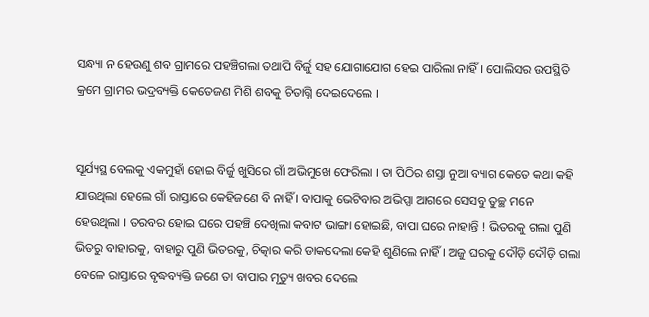ସନ୍ଧ୍ୟା ନ ହେଉଣୁ ଶବ ଗ୍ରାମରେ ପହଞ୍ଚିଗଲା ତଥାପି ବିର୍ଜୁ ସହ ଯୋଗାଯୋଗ ହେଇ ପାରିଲା ନାହିଁ । ପୋଲିସର ଉପସ୍ଥିତି କ୍ରମେ ଗ୍ରାମର ଭଦ୍ରବ୍ୟକ୍ତି କେତେଜଣ ମିଶି ଶବକୁ ଚିତାଗ୍ନି ଦେଇଦେଲେ ।


ସୂର୍ଯ୍ୟସ୍ଥ ବେଲକୁ ଏକମୁହାଁ ହୋଇ ବିର୍ଜୁ ଖୁସିରେ ଗାଁ ଅଭିମୁଖେ ଫେରିଲା । ତା ପିଠିର ଶସ୍ତା ନୁଆ ବ୍ୟାଗ କେତେ କଥା କହି ଯାଉଥିଲା ହେଲେ ଗାଁ ରାସ୍ତାରେ କେହିଜଣେ ବି ନାହିଁ । ବାପାକୁ ଭେଟିବାର ଅଭିପ୍ସା ଆଗରେ ସେସବୁ ତୁଚ୍ଛ ମନେ ହେଉଥିଲା । ତରବର ହୋଇ ଘରେ ପହଞ୍ଚି ଦେଖିଲା କବାଟ ଭାଙ୍ଗା ହୋଇଛି, ବାପା ଘରେ ନାହାନ୍ତି ! ଭିତରକୁ ଗଲା ପୁଣି ଭିତରୁ ବାହାରକୁ, ବାହାରୁ ପୁଣି ଭିତରକୁ, ଚିତ୍କାର କରି ଡାକଦେଲା କେହି ଶୁଣିଲେ ନାହିଁ । ଅଜୁ ଘରକୁ ଦୌଡ଼ି ଦୌଡ଼ି ଗଲା ବେଳେ ରାସ୍ତାରେ ବୃଦ୍ଧବ୍ୟକ୍ତି ଜଣେ ତା ବାପାର ମୃତ୍ୟୁ ଖବର ଦେଲେ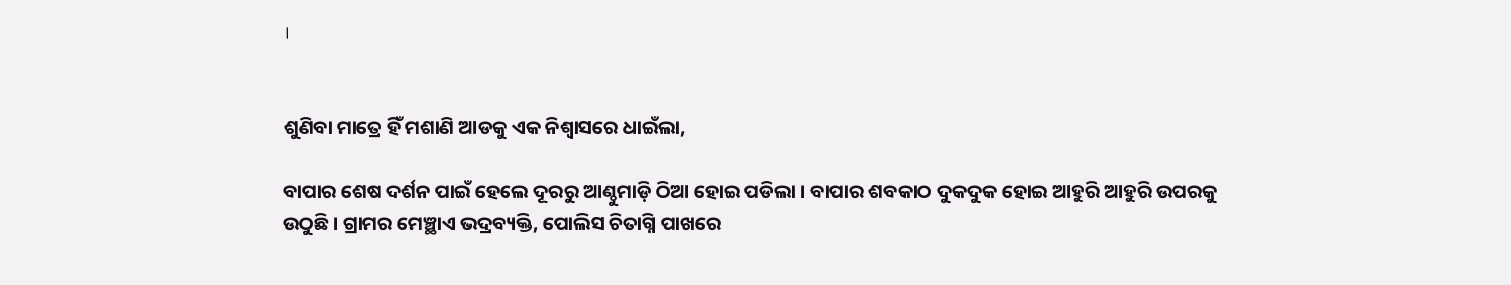।


ଶୁଣିବା ମାତ୍ରେ ହିଁ ମଶାଣି ଆଡକୁ ଏକ ନିଶ୍ବାସରେ ଧାଇଁଲା,

ବାପାର ଶେଷ ଦର୍ଶନ ପାଇଁ ହେଲେ ଦୂରରୁ ଆଣ୍ଠୁମାଡ଼ି ଠିଆ ହୋଇ ପଡିଲା । ବାପାର ଶବକାଠ ଦୁକଦୁକ ହୋଇ ଆହୁରି ଆହୁରି ଉପରକୁ ଉଠୁଛି । ଗ୍ରାମର ମେଞ୍ଛାଏ ଭଦ୍ରବ୍ୟକ୍ତି, ପୋଲିସ ଚିତାଗ୍ନି ପାଖରେ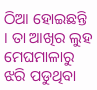ଠିଆ ହୋଇଛନ୍ତି । ତା ଆଖିର ଲୁହ ମେଘମାଳାରୁ ଝରି ପଡୁଥିବା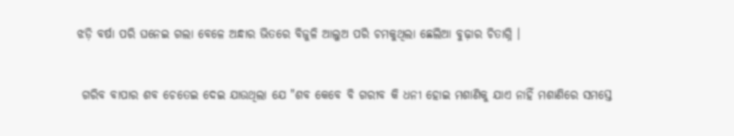ଝଡ଼ି ବର୍ଷା ପରି ଘନେଇ ଗଲା ବେଳେ ଅନ୍ଧାର ଭିତରେ ବିଜୁଳି ଆଲୁଅ ପରି ଚମକୁଥିଲା ଛେଲିଆ ବୁଢ଼ାର ଚିତାଗ୍ନି ।


 ଗରିବ ବାପାର ଶବ ଚେତେଇ ଦେଇ ଯାଉଥିଲା ଯେ "ଶବ କେବେ ବି ଗରୀବ କି ଧନୀ ହୋଇ ମଶାଣିକୁ ଯାଏ ନାହିଁ ମଶାଣିରେ ସମସ୍ତେ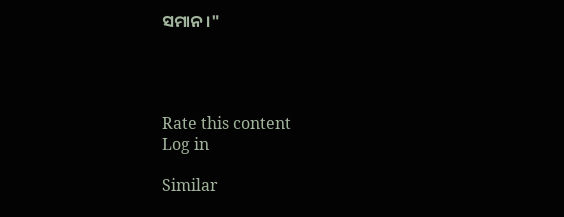ସମାନ ।"




Rate this content
Log in

Similar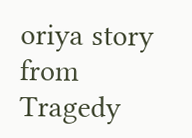oriya story from Tragedy